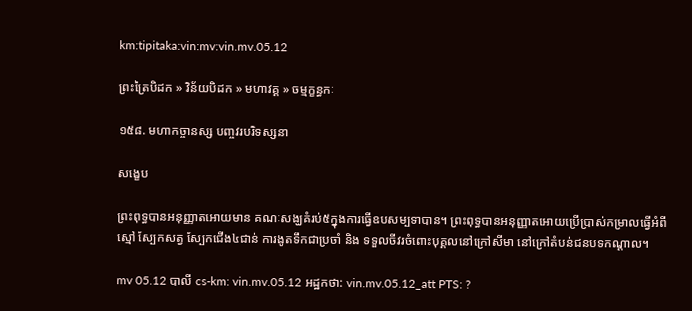km:tipitaka:vin:mv:vin.mv.05.12

ព្រះត្រៃបិដក » វិន័យបិដក » មហាវគ្គ » ចម្មក្ខន្ធកៈ

១៥៨. មហាកច្ចានស្ស បញ្ចវរបរិទស្សនា

សង្ខេប

ព្រះពុទ្ធបានអនុញ្ញាតអោយមាន គណៈសង្ឃគំរប់៥ក្នុងការធ្វើឧបសម្បទាបាន។ ព្រះពុទ្ធបានអនុញ្ញាតអោយប្រើប្រាស់កម្រាលធ្វើអំពីស្មៅ ស្បែកសត្វ ស្បែកជើង៤ជាន់ ការងូតទឹកជាប្រចាំ និង ទទួលចីវរចំពោះបុគ្គលនៅក្រៅសីមា នៅក្រៅតំបន់ជនបទកណ្តាល។

mv 05.12 បាលី cs-km: vin.mv.05.12 អដ្ឋកថា: vin.mv.05.12_att PTS: ?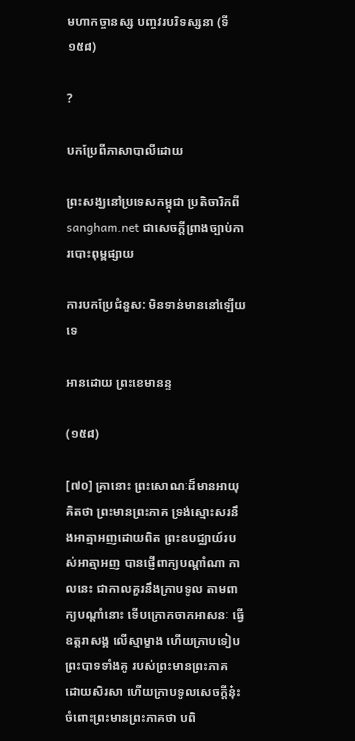មហាកច្ចានស្ស បញ្ចវរបរិទស្សនា (ទី១៥៨)

?

បកប្រែពីភាសាបាលីដោយ

ព្រះសង្ឃនៅប្រទេសកម្ពុជា ប្រតិចារិកពី sangham.net ជាសេចក្តីព្រាងច្បាប់ការបោះពុម្ពផ្សាយ

ការបកប្រែជំនួស: មិនទាន់មាននៅឡើយទេ

អានដោយ ព្រះខេមានន្ទ

(១៥៨)

[៧០] គ្រានោះ ព្រះសោណៈដ៏មានអាយុគិតថា ព្រះមានព្រះភាគ ទ្រង់ស្មោះសរនឹងអាត្មាអញដោយពិត ព្រះឧបជ្ឈាយ៍របស់អាត្មាអញ បានផ្ញើពាក្យបណ្តាំណា កាលនេះ ជាកាលគួរនឹងក្រាបទូល តាមពាក្យបណ្តាំនោះ ទើបក្រោកចាកអាសនៈ ធ្វើឧត្តរាសង្គ លើស្មាម្ខាង ហើយក្រាបទៀបព្រះបាទទាំងគូ របស់ព្រះមានព្រះភាគ ដោយសិរសា ហើយក្រាបទូលសេចក្តីនុ៎ះចំពោះព្រះមានព្រះភាគថា បពិ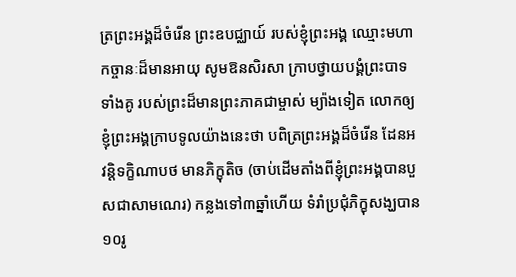ត្រព្រះអង្គដ៏ចំរើន ព្រះឧបជ្ឈាយ៍ របស់ខ្ញុំព្រះអង្គ ឈ្មោះមហាកច្ចានៈដ៏មានអាយុ សូមឱនសិរសា ក្រាបថ្វាយបង្គំព្រះបាទទាំងគូ របស់ព្រះដ៏មានព្រះភាគជាម្ចាស់ ម្យ៉ាងទៀត លោកឲ្យខ្ញុំព្រះអង្គក្រាបទូលយ៉ាងនេះថា បពិត្រព្រះអង្គដ៏ចំរើន ដែនអវន្តិទក្ខិណាបថ មានភិក្ខុតិច (ចាប់ដើមតាំងពីខ្ញុំព្រះអង្គបានបួសជាសាមណេរ) កន្លងទៅ៣ឆ្នាំហើយ ទំរាំប្រជុំភិក្ខុសង្ឃបាន១០រូ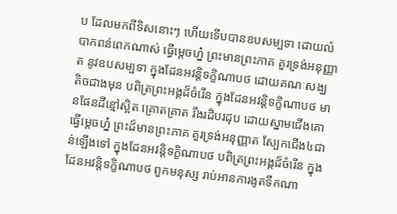ប ដែលមកពីទិសនោះៗ ហើយទើបបានឧបសម្បទា ដោយលំបាកពន់ពេកណាស់ ធ្វើម្តេចហ្ន៎ ព្រះមានព្រះភាគ គួរទ្រង់អនុញ្ញាត នូវឧបសម្បទា ក្នុងដែនអវន្តិទក្ខិណាបថ ដោយគណៈសង្ឃ តិចជាងមុន បពិត្រព្រះអង្គដ៏ចំរើន ក្នុងដែនអវន្តិទក្ខិណាបថ មានផែនដីខ្មៅស្អិត គ្រោតគ្រាត រឹងរដិបរដុប ដោយស្នាមជើងគោ ធ្វើម្តេចហ្ន៎ ព្រះដ៏មានព្រះភាគ គួរទ្រង់អនុញ្ញាត ស្បែកជើង៤ជាន់ឡើងទៅ ក្នុងដែនអវន្តិទក្ខិណាបថ បពិត្រព្រះអង្គដ៏ចំរើន ក្នុងដែនអវន្តិទក្ខិណាបថ ពួកមនុស្ស រាប់អានការងូតទឹកណា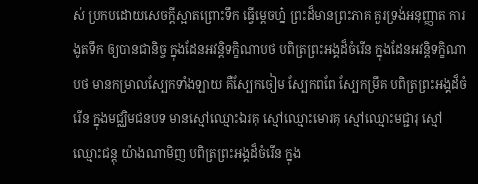ស់ ប្រកបដោយសេចក្តីស្អាតព្រោះទឹក ធ្វើម្តេចហ្ន៎ ព្រះដ៏មានព្រះភាគ គួរទ្រង់អនុញ្ញាត ការងូតទឹក ឲ្យបានជានិច្ច ក្នុងដែនអវន្តិទក្ខិណាបថ បពិត្រព្រះអង្គដ៏ចំរើន ក្នុងដែនអវន្តិទក្ខិណាបថ មានកម្រាលស្បែកទាំងឡាយ គឺស្បែកចៀម ស្បែកពពែ ស្បែកម្រឹគ បពិត្រព្រះអង្គដ៏ចំរើន ក្នុងមជ្ឈិមជនបទ មានស្មៅឈ្មោះឯរគុ ស្មៅឈ្មោះមោរគុ ស្មៅឈ្មោះមជ្ជារុ ស្មៅឈ្មោះជន្តុ យ៉ាងណាមិញ បពិត្រព្រះអង្គដ៏ចំរើន ក្នុង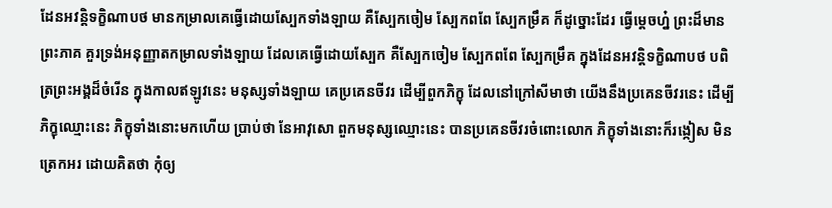ដែនអវន្តិទក្ខិណាបថ មានកម្រាលគេធ្វើដោយស្បែកទាំងឡាយ គឺស្បែកចៀម ស្បែកពពែ ស្បែកម្រឹគ ក៏ដូច្នោះដែរ ធ្វើម្តេចហ្ន៎ ព្រះដ៏មានព្រះភាគ គួរទ្រង់អនុញ្ញាតកម្រាលទាំងឡាយ ដែលគេធ្វើដោយស្បែក គឺស្បែកចៀម ស្បែកពពែ ស្បែកម្រឹគ ក្នុងដែនអវន្តិទក្ខិណាបថ បពិត្រព្រះអង្គដ៏ចំរើន ក្នុងកាលឥឡូវនេះ មនុស្សទាំងឡាយ គេប្រគេនចីវរ ដើម្បីពួកភិក្ខុ ដែលនៅក្រៅសីមាថា យើងនឹងប្រគេនចីវរនេះ ដើម្បីភិក្ខុឈ្មោះនេះ ភិក្ខុទាំងនោះមកហើយ ប្រាប់ថា នែអាវុសោ ពួកមនុស្សឈ្មោះនេះ បានប្រគេនចីវរចំពោះលោក ភិក្ខុទាំងនោះក៏រង្កៀស មិនត្រេកអរ ដោយគិតថា កុំឲ្យ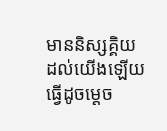មាននិស្សគ្គិយ ដល់យើងឡើយ ធ្វើដូចម្តេច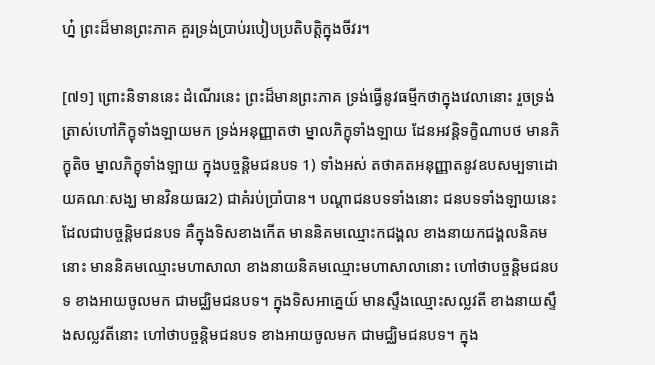ហ្ន៎ ព្រះដ៏មានព្រះភាគ គួរទ្រង់ប្រាប់របៀបប្រតិបត្តិក្នុងចីវរ។

[៧១] ព្រោះនិទាននេះ ដំណើរនេះ ព្រះដ៏មានព្រះភាគ ទ្រង់ធ្វើនូវធម្មីកថាក្នុងវេលានោះ រួចទ្រង់ត្រាស់ហៅភិក្ខុទាំងឡាយមក ទ្រង់អនុញ្ញាតថា ម្នាលភិក្ខុទាំងឡាយ ដែនអវន្តិទក្ខិណាបថ មានភិក្ខុតិច ម្នាលភិក្ខុទាំងឡាយ ក្នុងបច្ចន្តិមជនបទ 1) ទាំងអស់ តថាគតអនុញ្ញាតនូវឧបសម្បទាដោយគណៈសង្ឃ មានវិនយធរ2) ជាគំរប់ប្រាំបាន។ បណ្តាជនបទទាំងនោះ ជនបទទាំងឡាយនេះ ដែលជាបច្ចន្តិមជនបទ គឺក្នុងទិសខាងកើត មាននិគមឈ្មោះកជង្គល ខាងនាយកជង្គលនិគមនោះ មាននិគមឈ្មោះមហាសាលា ខាងនាយនិគមឈ្មោះមហាសាលានោះ ហៅថាបច្ចន្តិមជនបទ ខាងអាយចូលមក ជាមជ្ឈិមជនបទ។ ក្នុងទិសអាគ្នេយ៍ មានស្ទឹងឈ្មោះសល្លវតី ខាងនាយស្ទឹងសល្លវតីនោះ ហៅថាបច្ចន្តិមជនបទ ខាងអាយចូលមក ជាមជ្ឈិមជនបទ។ ក្នុង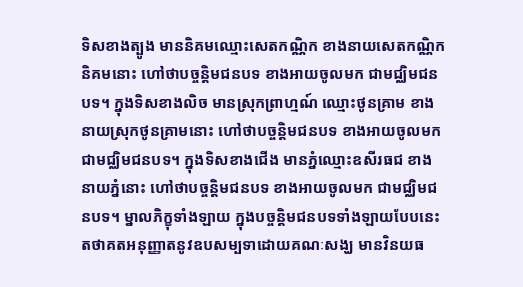ទិសខាងត្បូង មាននិគមឈ្មោះសេតកណ្ណិក ខាងនាយសេតកណ្ណិកនិគមនោះ ហៅថាបច្ចន្តិមជនបទ ខាងអាយចូលមក ជាមជ្ឈិមជនបទ។ ក្នុងទិសខាងលិច មានស្រុកព្រាហ្មណ៍ ឈ្មោះថូនគ្រាម ខាងនាយស្រុកថូនគ្រាមនោះ ហៅថាបច្ចន្តិមជនបទ ខាងអាយចូលមក ជាមជ្ឈិមជនបទ។ ក្នុងទិសខាងជើង មានភ្នំឈ្មោះឧសីរធជ ខាងនាយភ្នំនោះ ហៅថាបច្ចន្តិមជនបទ ខាងអាយចូលមក ជាមជ្ឈិមជនបទ។ ម្នាលភិក្ខុទាំងឡាយ ក្នុងបច្ចន្តិមជនបទទាំងឡាយបែបនេះ តថាគតអនុញ្ញាតនូវឧបសម្បទាដោយគណៈសង្ឃ មានវិនយធ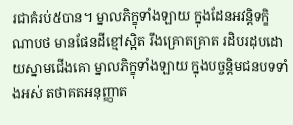រជាគំរប់៥បាន។ ម្នាលភិក្ខុទាំងឡាយ ក្នុងដែនអវន្តិទក្ខិណាបថ មានផែនដីខ្មៅស្អិត រឹងគ្រោតគ្រាត រដិបរដុបដោយស្នាមជើងគោ ម្នាលភិក្ខុទាំងឡាយ ក្នុងបច្ចន្តិមជនបទទាំងអស់ តថាគតអនុញ្ញាត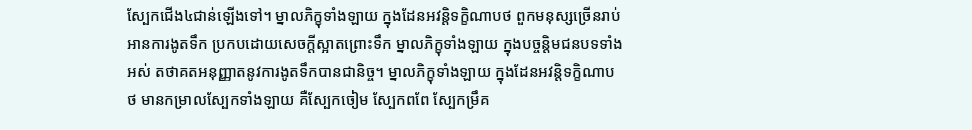ស្បែកជើង៤ជាន់ឡើងទៅ។ ម្នាលភិក្ខុទាំងឡាយ ក្នុងដែនអវន្តិទក្ខិណាបថ ពួកមនុស្សច្រើនរាប់អានការងូតទឹក ប្រកបដោយសេចក្តីស្អាតព្រោះទឹក ម្នាលភិក្ខុទាំងឡាយ ក្នុងបច្ចន្តិមជនបទទាំងអស់ តថាគតអនុញ្ញាតនូវការងូតទឹកបានជានិច្ច។ ម្នាលភិក្ខុទាំងឡាយ ក្នុងដែនអវន្តិទក្ខិណាបថ មានកម្រាលស្បែកទាំងឡាយ គឺស្បែកចៀម ស្បែកពពែ ស្បែកម្រឹគ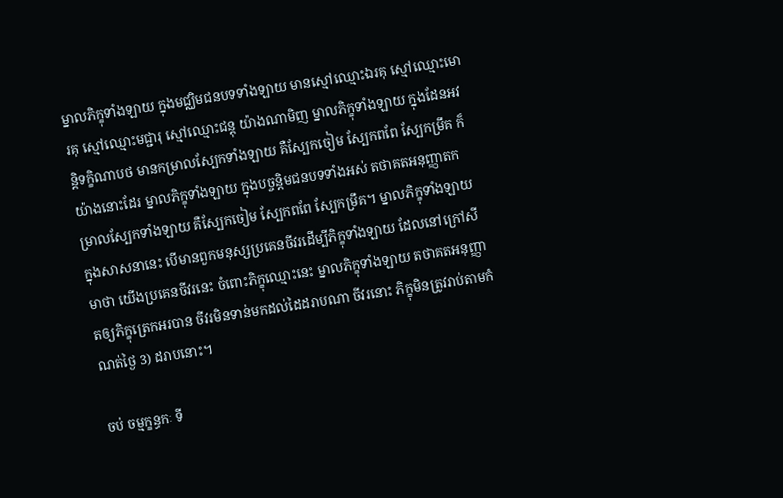ម្នាលភិក្ខុទាំងឡាយ ក្នុងមជ្ឈិមជនបទទាំងឡាយ មានស្មៅឈ្មោះឯរគុ ស្មៅឈ្មោះមោរគុ ស្មៅឈ្មោះមជ្ជារុ ស្មៅឈ្មោះជន្តុ យ៉ាងណាមិញ ម្នាលភិក្ខុទាំងឡាយ ក្នុងដែនអវន្តិទក្ខិណាបថ មានកម្រាលស្បែកទាំងឡាយ គឺស្បែកចៀម ស្បែកពពែ ស្បែកម្រឹគ ក៏យ៉ាងនោះដែរ ម្នាលភិក្ខុទាំងឡាយ ក្នុងបច្ចន្តិមជនបទទាំងអស់ តថាគតអនុញ្ញាតកម្រាលស្បែកទាំងឡាយ គឺស្បែកចៀម ស្បែកពពែ ស្បែកម្រឹគ។ ម្នាលភិក្ខុទាំងឡាយ ក្នុងសាសនានេះ បើមានពួកមនុស្សប្រគេនចីវរដើម្បីភិក្ខុទាំងឡាយ ដែលនៅក្រៅសីមាថា យើងប្រគេនចីវរនេះ ចំពោះភិក្ខុឈ្មោះនេះ ម្នាលភិក្ខុទាំងឡាយ តថាគតអនុញ្ញាតឲ្យភិក្ខុត្រេកអរបាន ចីវរមិនទាន់មកដល់ដៃដរាបណា ចីវរនោះ ភិក្ខុមិនត្រូវរាប់តាមកំណត់ថ្ងៃ 3) ដរាបនោះ។

ចប់ ចម្មក្ខន្ធកៈ ទី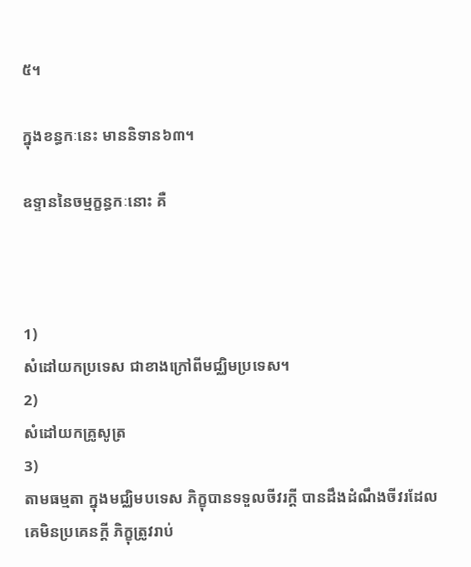៥។

ក្នុងខន្ធកៈនេះ មាននិទាន៦៣។

ឧទ្ទាននៃចម្មក្ខន្ធកៈនោះ គឺ



1)
សំដៅយកប្រទេស ជាខាងក្រៅពីមជ្ឈិមប្រទេស។
2)
សំដៅយកគ្រូសូត្រ
3)
តាមធម្មតា ក្នុងមជ្ឈិមបទេស ភិក្ខុបានទទួលចីវរក្តី បានដឹងដំណឹងចីវរដែលគេមិនប្រគេនក្តី ភិក្ខុត្រូវរាប់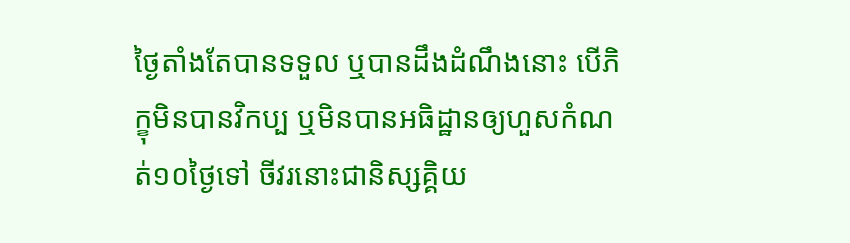ថ្ងៃតាំងតែបានទទួល ឬបានដឹងដំណឹងនោះ បើភិក្ខុមិនបានវិកប្ប ឬមិនបានអធិដ្ឋានឲ្យហួសកំណត់១០ថ្ងៃទៅ ចីវរនោះជានិស្សគ្គិយ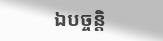ឯបច្ចន្តិ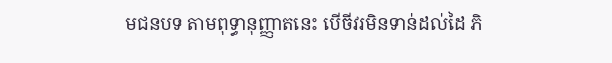មជនបទ តាមពុទ្ធានុញ្ញាតនេះ បើចីវរមិនទាន់ដល់ដៃ ភិ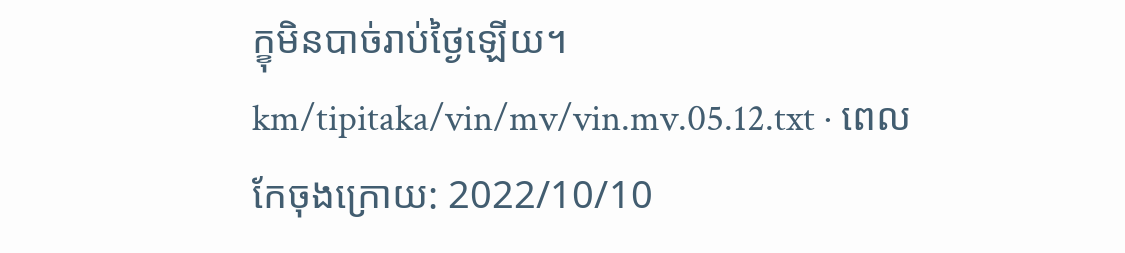ក្ខុមិនបាច់រាប់ថ្ងៃឡើយ។
km/tipitaka/vin/mv/vin.mv.05.12.txt · ពេលកែចុងក្រោយ: 2022/10/10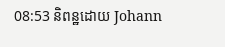08:53 និពន្ឋដោយ Johann